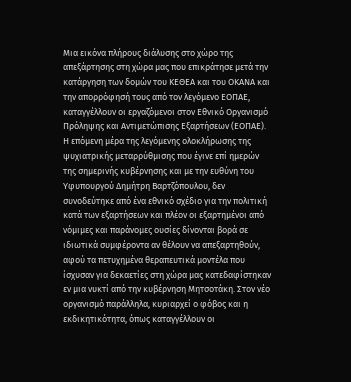Μια εικόνα πλήρους διάλυσης στο χώρο της απεξάρτησης στη χώρα μας που επικράτησε μετά την κατάργηση των δομών του ΚΕΘΕΑ και του ΟΚΑΝΑ και την απορρόφησή τους από τον λεγόμενο ΕΟΠΑΕ, καταγγέλλουν οι εργαζόμενοι στον Εθνικό Οργανισμό Πρόληψης και Αντιμετώπισης Εξαρτήσεων (ΕΟΠΑΕ).
Η επόμενη μέρα της λεγόμενης ολοκλήρωσης της ψυχιατρικής μεταρρύθμισης που έγινε επί ημερών της σημερινής κυβέρνησης και με την ευθύνη του Υφυπουργού Δημήτρη Βαρτζόπουλου, δεν συνοδεύτηκε από ένα εθνικό σχέδιο για την πολιτική κατά των εξαρτήσεων και πλέον οι εξαρτημένοι από νόμιμες και παράνομες ουσίες δίνονται βορά σε ιδιωτικά συμφέροντα αν θέλουν να απεξαρτηθούν, αφού τα πετυχημένα θεραπευτικά μοντέλα που ίσχυσαν για δεκαετίες στη χώρα μας κατεδαφίστηκαν εν μια νυκτί από την κυβέρνηση Μητσοτάκη. Στον νέο οργανισμό παράλληλα, κυριαρχεί ο φόβος και η εκδικητικότητα, όπως καταγγέλλουν οι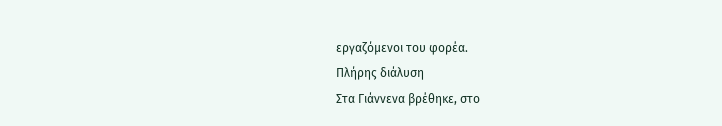εργαζόμενοι του φορέα.
Πλήρης διάλυση
Στα Γιάννενα βρέθηκε, στο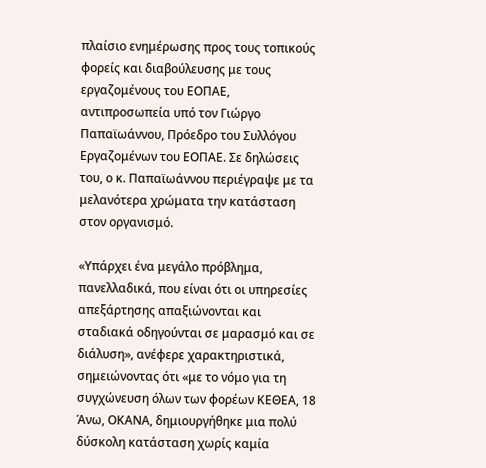πλαίσιο ενημέρωσης προς τους τοπικούς φορείς και διαβούλευσης με τους εργαζομένους του ΕΟΠΑΕ, αντιπροσωπεία υπό τον Γιώργο Παπαϊωάννου, Πρόεδρο του Συλλόγου Εργαζομένων του ΕΟΠΑΕ. Σε δηλώσεις του, ο κ. Παπαϊωάννου περιέγραψε με τα μελανότερα χρώματα την κατάσταση στον οργανισμό.

«Υπάρχει ένα μεγάλο πρόβλημα, πανελλαδικά, που είναι ότι οι υπηρεσίες απεξάρτησης απαξιώνονται και σταδιακά οδηγούνται σε μαρασμό και σε διάλυση», ανέφερε χαρακτηριστικά, σημειώνοντας ότι «με το νόμο για τη συγχώνευση όλων των φορέων ΚΕΘΕΑ, 18 Άνω, ΟΚΑΝΑ, δημιουργήθηκε μια πολύ δύσκολη κατάσταση χωρίς καμία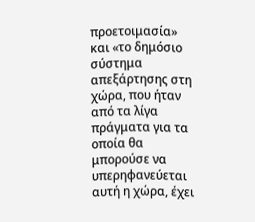προετοιμασία» και «το δημόσιο σύστημα απεξάρτησης στη χώρα, που ήταν από τα λίγα πράγματα για τα οποία θα μπορούσε να υπερηφανεύεται αυτή η χώρα, έχει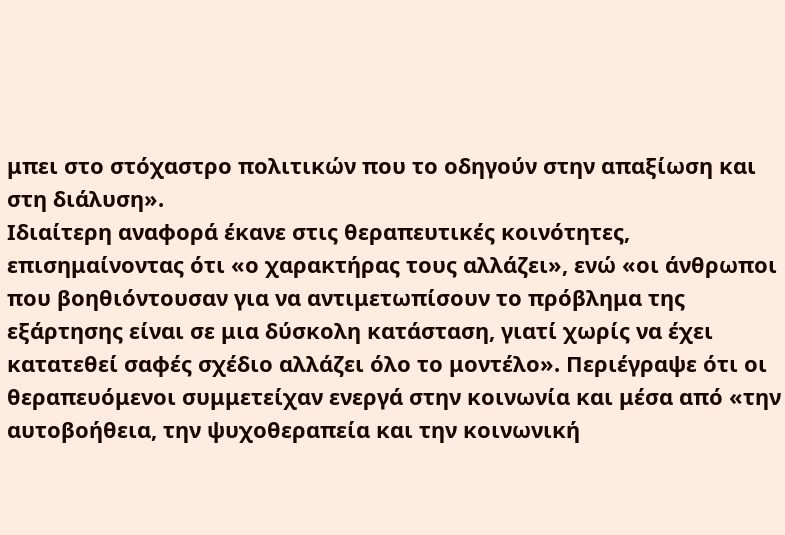μπει στο στόχαστρο πολιτικών που το οδηγούν στην απαξίωση και στη διάλυση».
Ιδιαίτερη αναφορά έκανε στις θεραπευτικές κοινότητες, επισημαίνοντας ότι «ο χαρακτήρας τους αλλάζει», ενώ «οι άνθρωποι που βοηθιόντουσαν για να αντιμετωπίσουν το πρόβλημα της εξάρτησης είναι σε μια δύσκολη κατάσταση, γιατί χωρίς να έχει κατατεθεί σαφές σχέδιο αλλάζει όλο το μοντέλο». Περιέγραψε ότι οι θεραπευόμενοι συμμετείχαν ενεργά στην κοινωνία και μέσα από «την αυτοβοήθεια, την ψυχοθεραπεία και την κοινωνική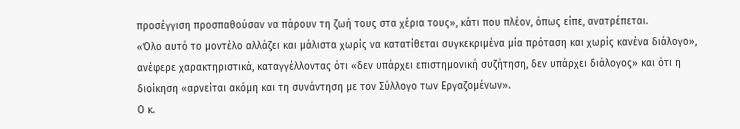προσέγγιση προσπαθούσαν να πάρουν τη ζωή τους στα χέρια τους», κάτι που πλέον, όπως είπε, ανατρέπεται.
«Όλο αυτό το μοντέλο αλλάζει και μάλιστα χωρίς να κατατίθεται συγκεκριμένα μία πρόταση και χωρίς κανένα διάλογο», ανέφερε χαρακτηριστικά, καταγγέλλοντας ότι «δεν υπάρχει επιστημονική συζήτηση, δεν υπάρχει διάλογος» και ότι η διοίκηση «αρνείται ακόμη και τη συνάντηση με τον Σύλλογο των Εργαζομένων».
Ο κ.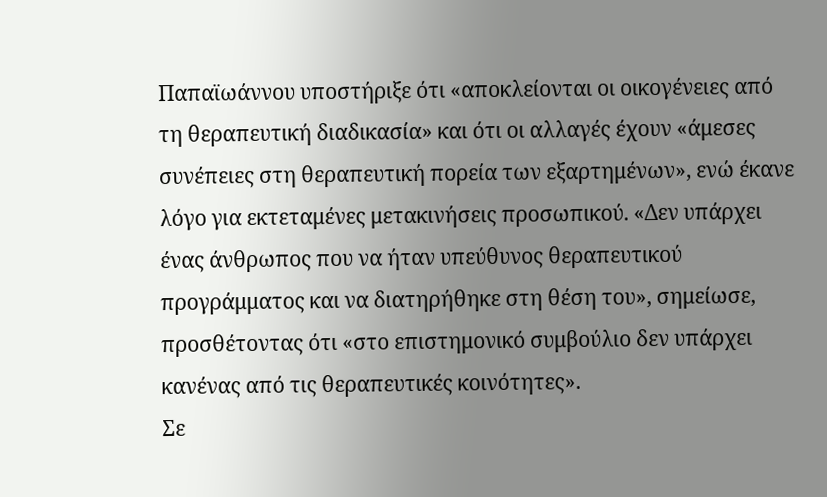Παπαϊωάννου υποστήριξε ότι «αποκλείονται οι οικογένειες από τη θεραπευτική διαδικασία» και ότι οι αλλαγές έχουν «άμεσες συνέπειες στη θεραπευτική πορεία των εξαρτημένων», ενώ έκανε λόγο για εκτεταμένες μετακινήσεις προσωπικού. «Δεν υπάρχει ένας άνθρωπος που να ήταν υπεύθυνος θεραπευτικού προγράμματος και να διατηρήθηκε στη θέση του», σημείωσε, προσθέτοντας ότι «στο επιστημονικό συμβούλιο δεν υπάρχει κανένας από τις θεραπευτικές κοινότητες».
Σε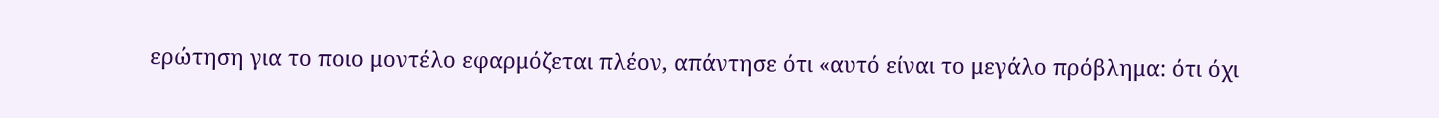ερώτηση για το ποιο μοντέλο εφαρμόζεται πλέον, απάντησε ότι «αυτό είναι το μεγάλο πρόβλημα: ότι όχι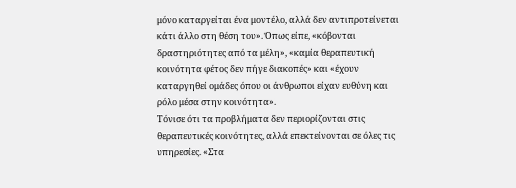μόνο καταργείται ένα μοντέλο, αλλά δεν αντιπροτείνεται κάτι άλλο στη θέση του». Όπως είπε, «κόβονται δραστηριότητες από τα μέλη», «καμία θεραπευτική κοινότητα φέτος δεν πήγε διακοπές» και «έχουν καταργηθεί ομάδες όπου οι άνθρωποι είχαν ευθύνη και ρόλο μέσα στην κοινότητα».
Τόνισε ότι τα προβλήματα δεν περιορίζονται στις θεραπευτικές κοινότητες, αλλά επεκτείνονται σε όλες τις υπηρεσίες. «Στα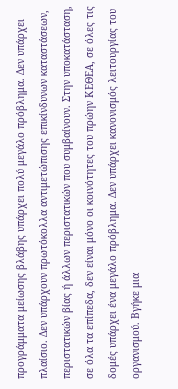προγράμματα μείωσης βλάβης υπάρχει πολύ μεγάλο πρόβλημα. Δεν υπάρχει πλαίσιο. Δεν υπάρχουν πρωτόκολλα αντιμετώπισης επικίνδυνων καταστάσεων, περιστατικών βίας ή άλλων περιστατικών που συμβαίνουν. Στην υποκατάσταση, σε όλα τα επίπεδα, δεν είναι μόνο οι κοινότητες του πρώην ΚΕΘΕΑ, σε όλες τις δομές υπάρχει ένα μεγάλο πρόβλημα. Δεν υπάρχει κανονισμός λειτουργίας του οργανισμού. Βγήκε μια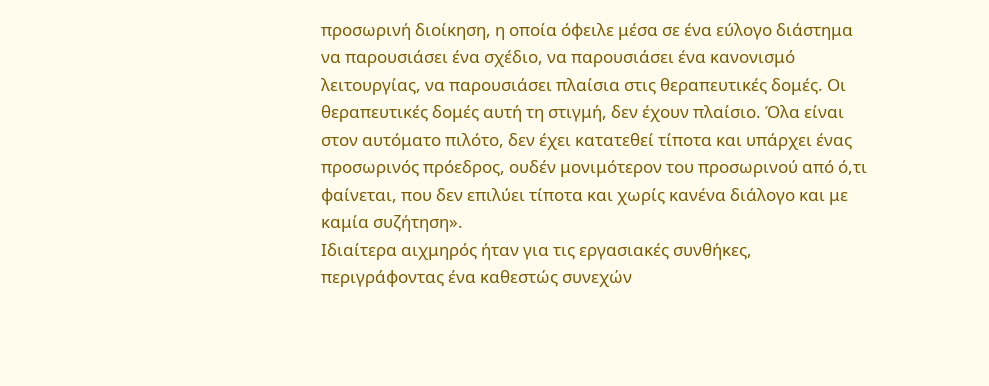προσωρινή διοίκηση, η οποία όφειλε μέσα σε ένα εύλογο διάστημα να παρουσιάσει ένα σχέδιο, να παρουσιάσει ένα κανονισμό λειτουργίας, να παρουσιάσει πλαίσια στις θεραπευτικές δομές. Οι θεραπευτικές δομές αυτή τη στιγμή, δεν έχουν πλαίσιο. Όλα είναι στον αυτόματο πιλότο, δεν έχει κατατεθεί τίποτα και υπάρχει ένας προσωρινός πρόεδρος, ουδέν μονιμότερον του προσωρινού από ό,τι φαίνεται, που δεν επιλύει τίποτα και χωρίς κανένα διάλογο και με καμία συζήτηση».
Ιδιαίτερα αιχμηρός ήταν για τις εργασιακές συνθήκες, περιγράφοντας ένα καθεστώς συνεχών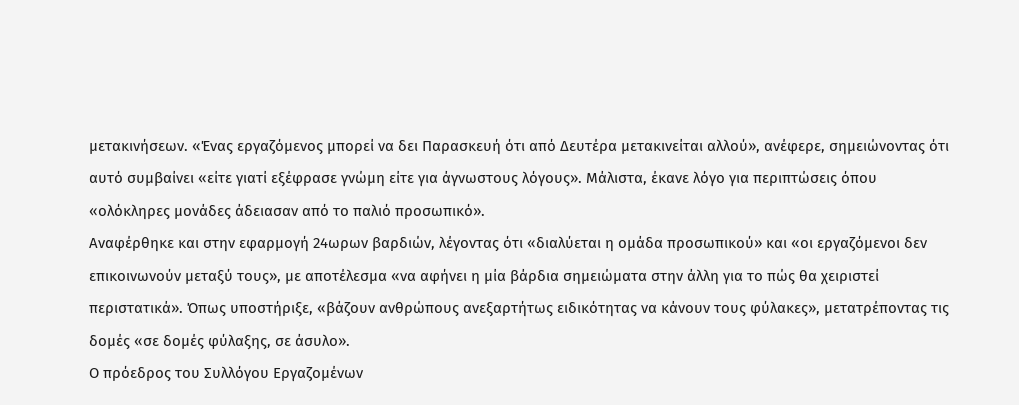μετακινήσεων. «Ένας εργαζόμενος μπορεί να δει Παρασκευή ότι από Δευτέρα μετακινείται αλλού», ανέφερε, σημειώνοντας ότι αυτό συμβαίνει «είτε γιατί εξέφρασε γνώμη είτε για άγνωστους λόγους». Μάλιστα, έκανε λόγο για περιπτώσεις όπου «ολόκληρες μονάδες άδειασαν από το παλιό προσωπικό».
Αναφέρθηκε και στην εφαρμογή 24ωρων βαρδιών, λέγοντας ότι «διαλύεται η ομάδα προσωπικού» και «οι εργαζόμενοι δεν επικοινωνούν μεταξύ τους», με αποτέλεσμα «να αφήνει η μία βάρδια σημειώματα στην άλλη για το πώς θα χειριστεί περιστατικά». Όπως υποστήριξε, «βάζουν ανθρώπους ανεξαρτήτως ειδικότητας να κάνουν τους φύλακες», μετατρέποντας τις δομές «σε δομές φύλαξης, σε άσυλο».
Ο πρόεδρος του Συλλόγου Εργαζομένων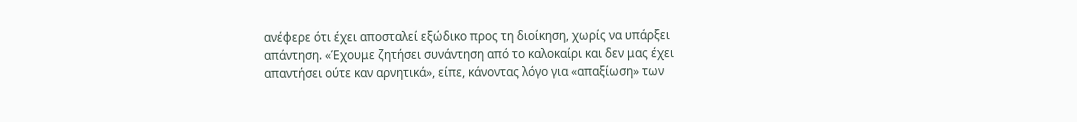ανέφερε ότι έχει αποσταλεί εξώδικο προς τη διοίκηση, χωρίς να υπάρξει απάντηση. «Έχουμε ζητήσει συνάντηση από το καλοκαίρι και δεν μας έχει απαντήσει ούτε καν αρνητικά», είπε, κάνοντας λόγο για «απαξίωση» των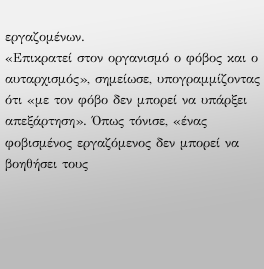εργαζομένων.
«Επικρατεί στον οργανισμό ο φόβος και ο αυταρχισμός», σημείωσε, υπογραμμίζοντας ότι «με τον φόβο δεν μπορεί να υπάρξει απεξάρτηση». Όπως τόνισε, «ένας φοβισμένος εργαζόμενος δεν μπορεί να βοηθήσει τους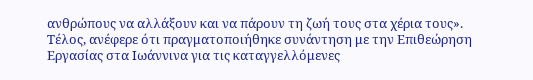ανθρώπους να αλλάξουν και να πάρουν τη ζωή τους στα χέρια τους».
Τέλος, ανέφερε ότι πραγματοποιήθηκε συνάντηση με την Επιθεώρηση Εργασίας στα Ιωάννινα για τις καταγγελλόμενες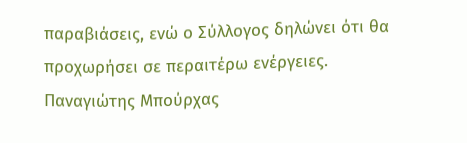παραβιάσεις, ενώ ο Σύλλογος δηλώνει ότι θα προχωρήσει σε περαιτέρω ενέργειες.
Παναγιώτης Μπούρχας